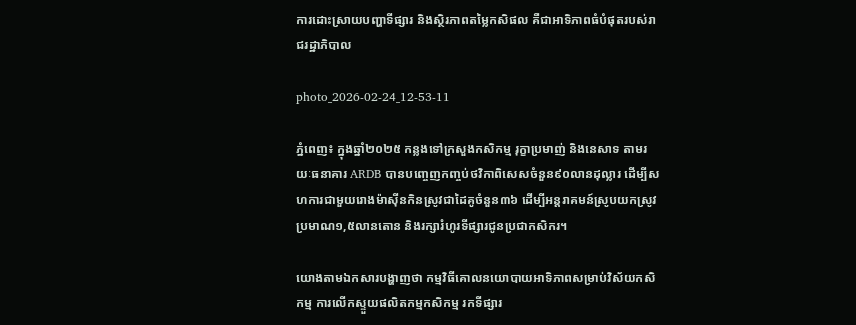ការដោះស្រាយបញ្ហាទីផ្សារ និងស្ថិរភាពតម្លៃកសិផល គឺជាអាទិភាពធំបំផុតរបស់រាជរដ្ឋាភិបាល

photo_2026-02-24_12-53-11

ភ្នំពេញ៖ ក្នុងឆ្នាំ២០២៥ កន្លងទៅក្រសួងកសិកម្ម រុក្ខាប្រមាញ់ និងនេសាទ តាមរយៈធនាគារ ARDB បានបញ្ចេញកញ្ចប់ថវិកាពិសេសចំនួន៩០លានដុល្លារ ដើម្បីសហការជាមួយរោងម៉ាស៊ីនកិនស្រូវជាដៃគូចំនួន៣៦ ដើម្បីអន្តរាគមន៍ស្រូបយកស្រូវប្រមាណ១,៥លានតោន និងរក្សារំហូរទីផ្សារជូនប្រជាកសិករ។

យោងតាមឯកសារបង្ហាញថា កម្មវិធីគោលនយោបាយអាទិភាពសម្រាប់វិស័យកសិកម្ម ការលើកស្ទួយផលិតកម្មកសិកម្ម រកទីផ្សារ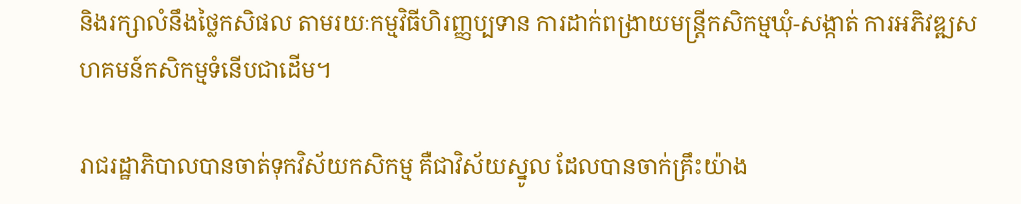និងរក្សាលំនឹងថ្លៃកសិផល តាមរយៈកម្មវិធីហិរញ្ញប្បទាន ការដាក់ពង្រាយមន្ត្រីកសិកម្មឃុំ-សង្កាត់ ការអភិវឌ្ឍសហគមន៍កសិកម្មទំនើបជាដើម។

រាជរដ្ឋាភិបាលបានចាត់ទុកវិស័យកសិកម្ម គឺជាវិស័យស្នូល ដែលបានចាក់គ្រឹះយ៉ាង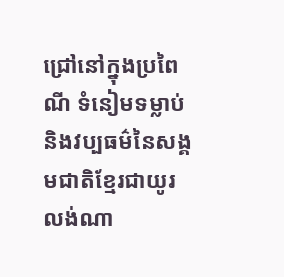ជ្រៅនៅក្នុងប្រពៃណី ទំនៀមទម្លាប់ និងវប្បធម៌នៃសង្គមជាតិខ្មែរជាយូរលង់ណា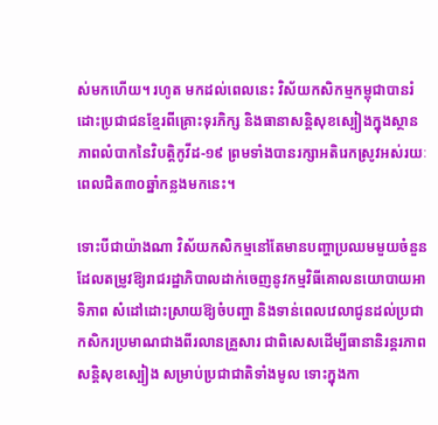ស់មកហើយ។ រហូត មកដល់ពេលនេះ វិស័យកសិកម្មកម្ពុជាបានរំដោះប្រជាជនខ្មែរពីគ្រោះទុរភិក្ស និងធានាសន្តិសុខស្បៀងក្នុងស្ថានភាពលំបាកនៃវិបត្តិកូវីដ-១៩ ព្រមទាំងបានរក្សាអតិរេកស្រូវអស់រយៈពេលជិត៣០ឆ្នាំកន្លងមកនេះ។

ទោះបីជាយ៉ាងណា វិស័យកសិកម្មនៅតែមានបញ្ហាប្រឈមមួយចំនួន ដែលតម្រូវឱ្យរាជរដ្ឋាភិបាលដាក់ចេញនូវកម្មវិធីគោលនយោបាយអាទិភាព សំដៅដោះស្រាយឱ្យចំបញ្ហា និងទាន់ពេលវេលាជូនដល់ប្រជាកសិករប្រមាណជាងពីរលានគ្រួសារ ជាពិសេសដើម្បីធានានិរន្តរភាពសន្តិសុខស្បៀង សម្រាប់ប្រជាជាតិទាំងមូល ទោះក្នុងកា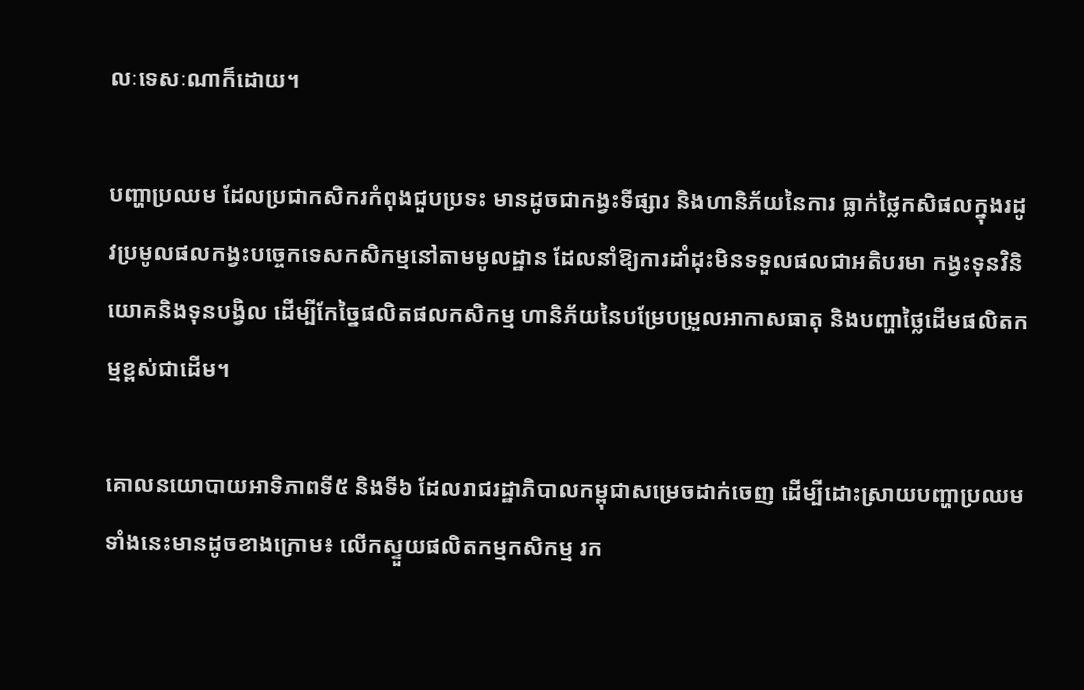លៈទេសៈណាក៏ដោយ។

បញ្ហាប្រឈម ដែលប្រជាកសិករកំពុងជួបប្រទះ មានដូចជាកង្វះទីផ្សារ និងហានិភ័យនៃការ ធ្លាក់ថ្លៃកសិផលក្នុងរដូវប្រមូលផលកង្វះបច្ចេកទេសកសិកម្មនៅតាមមូលដ្ឋាន ដែលនាំឱ្យការដាំដុះមិនទទួលផលជាអតិបរមា កង្វះទុនវិនិយោគនិងទុនបង្វិល ដើម្បីកែច្នៃផលិតផលកសិកម្ម ហានិភ័យនៃបម្រែបម្រួលអាកាសធាតុ និងបញ្ហាថ្លៃដើមផលិតកម្មខ្ពស់ជាដើម។

គោលនយោបាយអាទិភាពទី៥ និងទី៦ ដែលរាជរដ្ឋាភិបាលកម្ពុជាសម្រេចដាក់ចេញ ដើម្បីដោះស្រាយបញ្ហាប្រឈមទាំងនេះមានដូចខាងក្រោម៖ លើកស្ទួយផលិតកម្មកសិកម្ម រក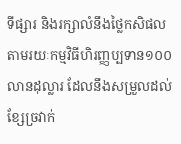ទីផ្សារ និងរក្សាលំនឹងថ្លៃកសិផល តាមរយៈកម្មវិធីហិរញ្ញប្បទាន១០០លានដុល្លារ ដែលនឹងសម្រួលដល់ខ្សែច្រវាក់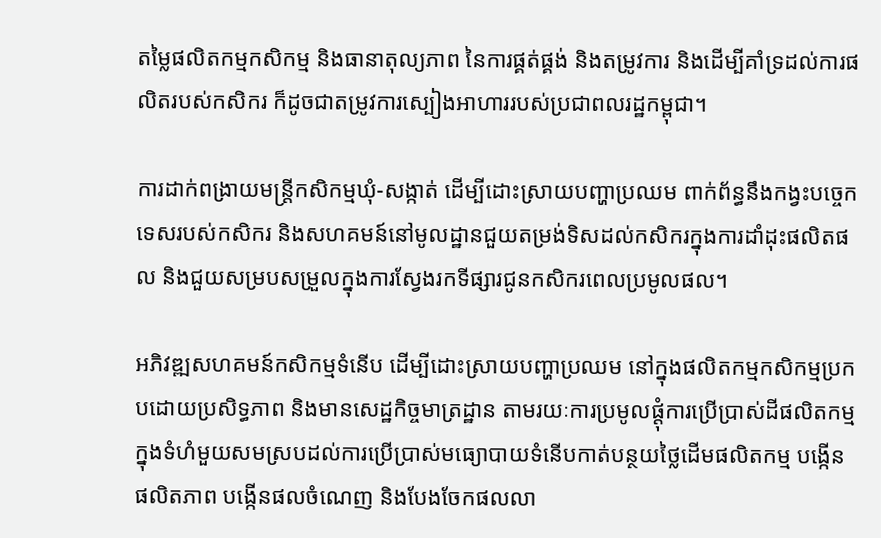តម្លៃផលិតកម្មកសិកម្ម និងធានាតុល្យភាព នៃការផ្គត់ផ្គង់ និងតម្រូវការ និងដើម្បីគាំទ្រដល់ការផលិតរបស់កសិករ ក៏ដូចជាតម្រូវការស្បៀងអាហាររបស់ប្រជាពលរដ្ឋកម្ពុជា។

ការដាក់ពង្រាយមន្ត្រីកសិកម្មឃុំ-សង្កាត់ ដើម្បីដោះស្រាយបញ្ហាប្រឈម ពាក់ព័ន្ធនឹងកង្វះបច្ចេកទេសរបស់កសិករ និងសហគមន៍នៅមូលដ្ឋានជួយតម្រង់ទិសដល់កសិករក្នុងការដាំដុះផលិតផល និងជួយសម្របសម្រួលក្នុងការស្វែងរកទីផ្សារជូនកសិករពេលប្រមូលផល។

អភិវឌ្ឍសហគមន៍កសិកម្មទំនើប ដើម្បីដោះស្រាយបញ្ហាប្រឈម នៅក្នុងផលិតកម្មកសិកម្មប្រកបដោយប្រសិទ្ធភាព និងមានសេដ្ឋកិច្ចមាត្រដ្ឋាន តាមរយៈការប្រមូលផ្តុំការប្រើប្រាស់ដីផលិតកម្មក្នុងទំហំមួយសមស្របដល់ការប្រើប្រាស់មធ្យោបាយទំនើបកាត់បន្ថយថ្លៃដើមផលិតកម្ម បង្កើនផលិតភាព បង្កើនផលចំណេញ និងបែងចែកផលលា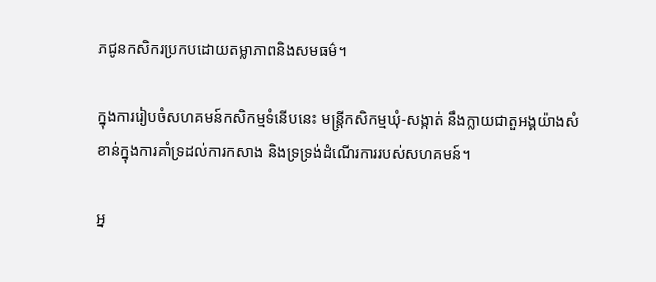ភជូនកសិករប្រកបដោយតម្លាភាពនិងសមធម៌។

ក្នុងការរៀបចំសហគមន៍កសិកម្មទំនើបនេះ មន្ត្រីកសិកម្មឃុំ-សង្កាត់ នឹងក្លាយជាតួអង្គយ៉ាងសំខាន់ក្នុងការគាំទ្រដល់ការកសាង និងទ្រទ្រង់ដំណើរការរបស់សហគមន៍។

អ្ន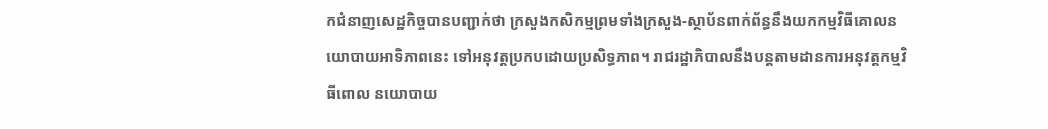កជំនាញសេដ្ឋកិច្ចបានបញ្ជាក់ថា ក្រសួងកសិកម្មព្រមទាំងក្រសួង-ស្ថាប័នពាក់ព័ន្ធនឹងយកកម្មវិធីគោលនយោបាយអាទិភាពនេះ ទៅអនុវត្តប្រកបដោយប្រសិទ្ធភាព។ រាជរដ្ឋាភិបាលនឹងបន្តតាមដានការអនុវត្តកម្មវិធីពោល នយោបាយ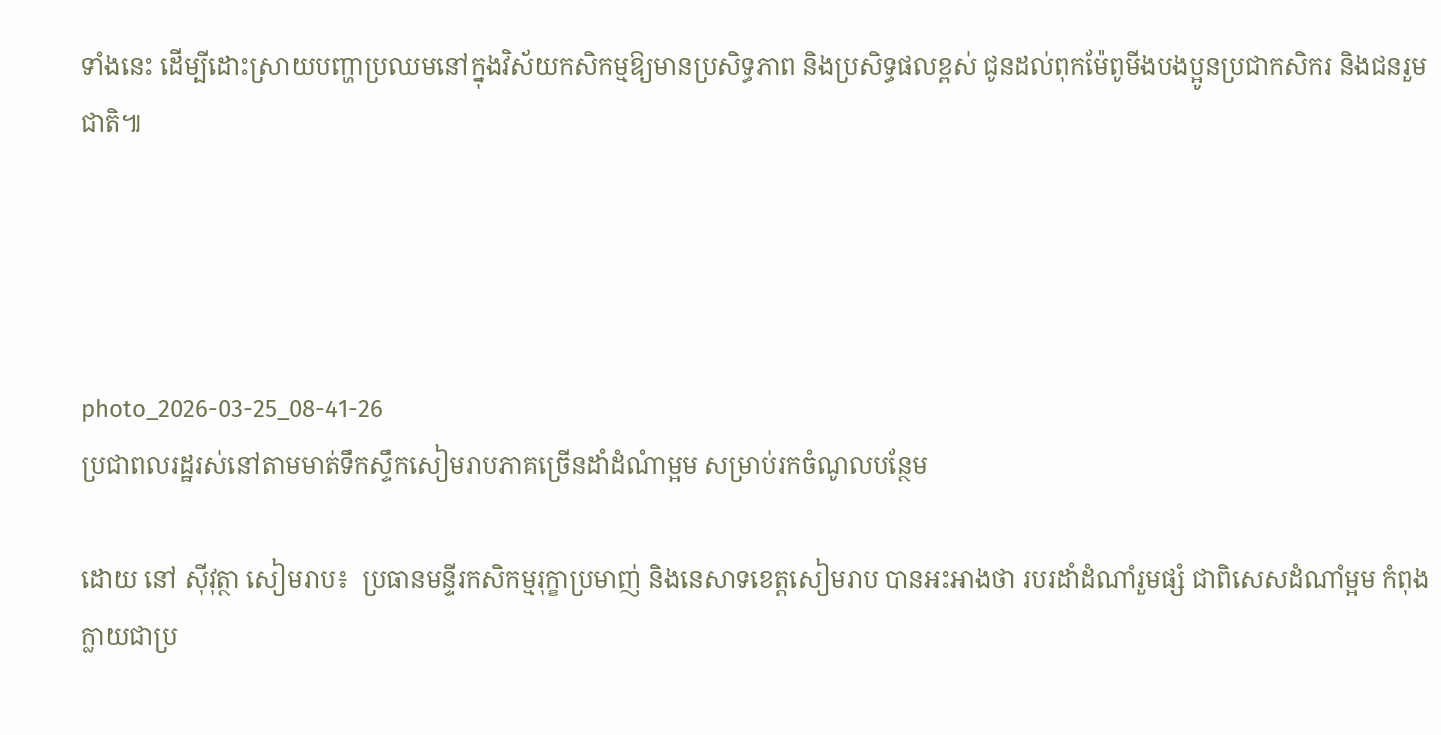ទាំងនេះ ដើម្បីដោះស្រាយបញ្ហាប្រឈមនៅក្នុងវិស័យកសិកម្មឱ្យមានប្រសិទ្ធភាព និងប្រសិទ្ធផលខ្ពស់ ជូនដល់ពុកម៉ែពូមីងបងប្អូនប្រជាកសិករ និងជនរួមជាតិ៕




photo_2026-03-25_08-41-26
ប្រជាពលរដ្ឋរស់នៅតាមមាត់ទឹកស្ទឹកសៀមរាបភាគច្រើនដាំដំណំាម្អម សម្រាប់រកចំណូលបន្ថែម

ដោយ នៅ ស៊ីវុត្ថា សៀមរាប៖  ប្រធានមន្ទីរកសិកម្មរុក្ខាប្រមាញ់ និងនេសាទខេត្តសៀមរាប បានអះអាងថា របរដាំដំណាំរួមផ្សំ ជាពិសេសដំណាំម្អម កំពុងក្លាយជាប្រ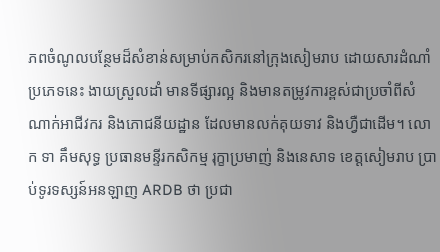ភពចំណូលបន្ថែមដ៏សំខាន់សម្រាប់កសិករនៅក្រុងសៀមរាប ដោយសារដំណាំប្រភេទនេះ ងាយស្រួលដាំ មានទីផ្សារល្អ និងមានតម្រូវការខ្ពស់ជាប្រចាំពីសំណាក់អាជីវករ និងភោជនីយដ្ឋាន ដែលមានលក់គុយទាវ និងហ្វឺជាដើម។ លោក ទា គឹមសុទ្ធ ប្រធានមន្ទីរកសិកម្ម រុក្ខាប្រមាញ់ និងនេសាទ ខេត្ដសៀមរាប ប្រាប់ទូរទស្សន៍អនឡាញ ARDB ថា ប្រជា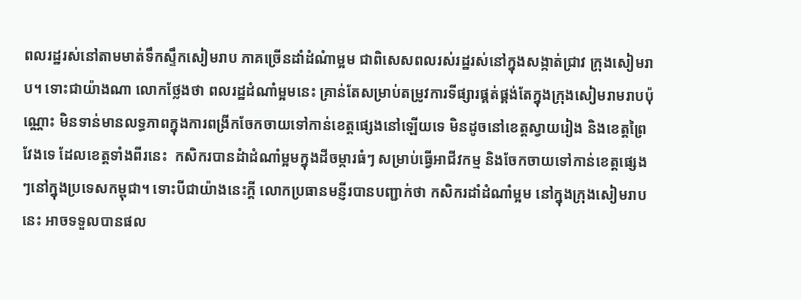ពលរដ្ឋរស់នៅតាមមាត់ទឹកស្ទឹកសៀមរាប ភាគច្រើនដាំដំណំាម្អម ជាពិសេសពលរស់រដ្ឋរស់នៅក្នុងសង្កាត់ជ្រាវ ក្រុងសៀមរាប។ ទោះជាយ៉ាងណា លោកថ្លែងថា ពលរដ្ឋដំណាំម្អមនេះ គ្រាន់តែសម្រាប់តម្រូវការទីផ្សារផ្គត់ផ្គង់តែក្នុងក្រុងសៀមរាមរាបប៉ុណ្ណោះ មិនទាន់មានលទ្ធភាពក្នុងការពង្រីកចែកចាយទៅកាន់ខេត្តផ្សេងនៅឡើយទេ មិនដូចនៅខេត្តស្វាយរៀង និងខេត្តព្រៃវែងទេ ដែលខេត្តទាំងពីរនេះ  កសិករបានដំាដំណាំម្អមក្នុងដីចម្ការធំៗ សម្រាប់ធ្វើអាជីវកម្ម និងចែកចាយទៅកាន់ខេត្តផ្សេងៗនៅក្នុងប្រទេសកម្ពុជា។ ទោះបីជាយ៉ាងនេះក្តី លោកប្រធានមន្ញីរបានបញ្ជាក់ថា កសិករដាំដំណាំម្អម នៅក្នុងក្រុងសៀមរាបនេះ អាចទទួលបានផល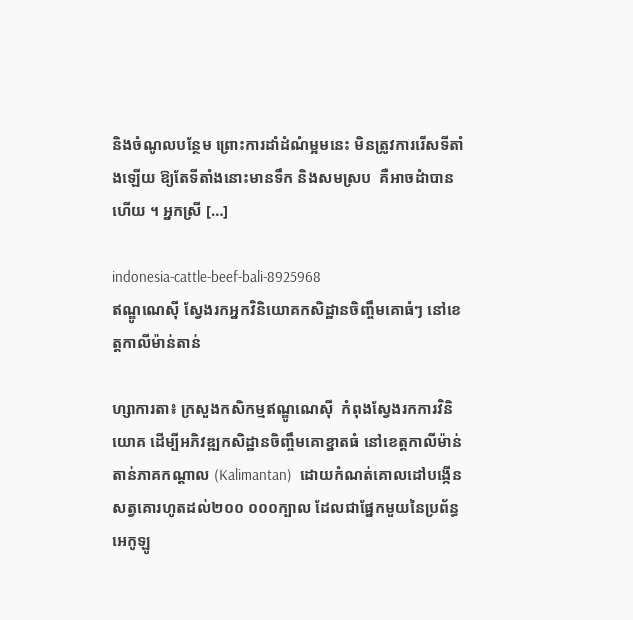និងចំណូលបន្ថែម ព្រោះការដាំដំណំម្អមនេះ មិនត្រូវការរើសទីតាំងឡើយ ឱ្យតែទីតាំងនោះមានទឹក និងសមស្រប  គឺអាចដំាបានហើយ ។ អ្នកស្រី […]

indonesia-cattle-beef-bali-8925968
ឥណ្ឌូណេស៊ី ស្វែងរកអ្នកវិនិយោគកសិដ្ឋានចិញ្ចឹមគោធំៗ នៅខេត្តកាលីម៉ាន់តាន់

ហ្សាការតា៖ ក្រសួងកសិកម្មឥណ្ឌូណេស៊ី  កំពុងស្វែងរកការវិនិយោគ ដើម្បីអភិវឌ្ឍកសិដ្ឋានចិញ្ចឹមគោខ្នាតធំ នៅខេត្តកាលីម៉ាន់តាន់ភាគកណ្តាល (Kalimantan)  ដោយកំណត់គោលដៅបង្កើនសត្វគោរហូតដល់២០០ ០០០ក្បាល ដែលជាផ្នែកមួយនៃប្រព័ន្ធអេកូឡូ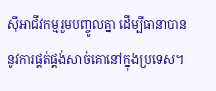ស៊ីអាជីវកម្មរួមបញ្ចូលគ្នា ដើម្បីធានាបាននូវការផ្គត់ផ្គង់សាច់គោនៅក្នុងប្រទេស។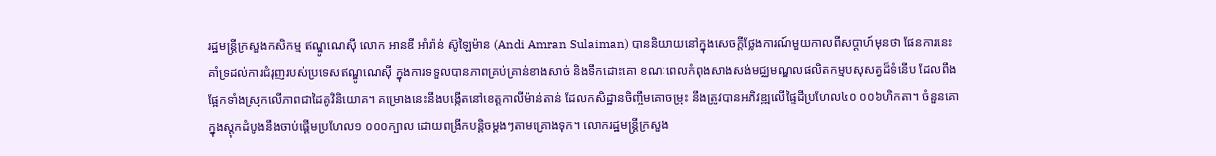រដ្ឋមន្ត្រីក្រសួងកសិកម្ម ឥណ្ឌូណេស៊ី លោក អានឌី អាំរ៉ាន់ ស៊ូឡៃម៉ាន (Andi Amran Sulaiman) បាននិយាយនៅក្នុងសេចក្តីថ្លែងការណ៍មួយកាលពីសប្តាហ៍មុនថា ផែនការនេះ គាំទ្រដល់ការជំរុញរបស់ប្រទេសឥណ្ឌូណេស៊ី ក្នុងការទទួលបានភាពគ្រប់គ្រាន់ខាងសាច់ និងទឹកដោះគោ ខណៈពេលកំពុងសាងសង់មជ្ឈមណ្ឌលផលិតកម្មបសុសត្វដ៏ទំនើប ដែលពឹងផ្អែកទាំងស្រុកលើភាពជាដៃគូវិនិយោគ។ គម្រោងនេះនឹងបង្កើតនៅខេត្តកាលីម៉ាន់តាន់ ដែលកសិដ្ឋានចិញ្ចឹមគោចម្រុះ នឹងត្រូវបានអភិវឌ្ឍលើផ្ទៃដីប្រហែល៤០ ០០៦ហិកតា។ ចំនួនគោក្នុងស្តុកដំបូងនឹងចាប់ផ្តើមប្រហែល១ ០០០ក្បាល ដោយពង្រីកបន្តិចម្តងៗតាមគ្រោងទុក។ លោករដ្ឋមន្ត្រីក្រសួង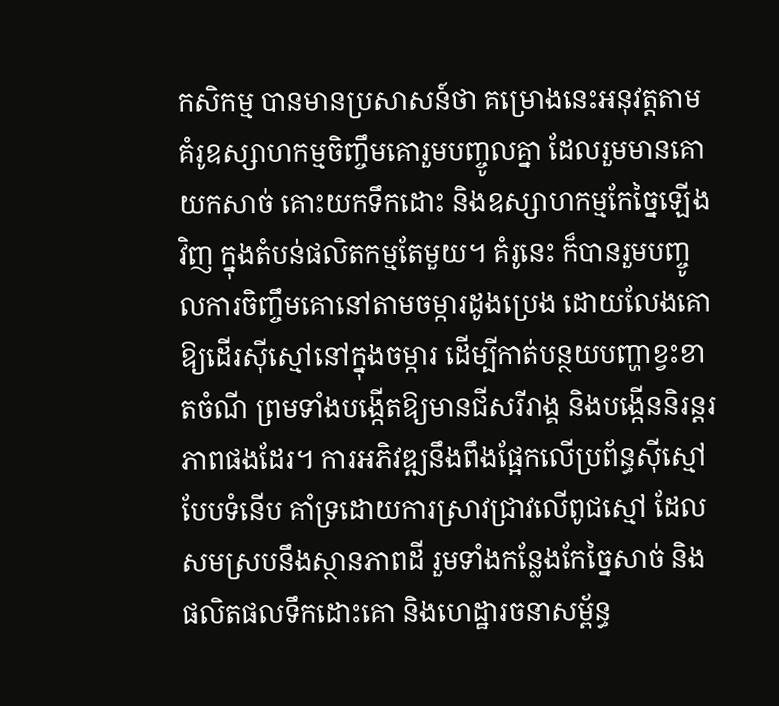កសិកម្ម បានមានប្រសាសន៍ថា គម្រោងនេះអនុវត្តតាមគំរូឧស្សាហកម្មចិញ្ចឹមគោរួមបញ្ចូលគ្នា ដែលរួមមានគោយកសាច់ គោះយកទឹកដោះ និងឧស្សាហកម្មកែច្នៃឡើងវិញ ក្នុងតំបន់ផលិតកម្មតែមួយ។ គំរូនេះ ក៏បានរួមបញ្ចូលការចិញ្ចឹមគោនៅតាមចម្ការដូងប្រេង ដោយលែងគោឱ្យដើរស៊ីស្មៅនៅក្នុងចម្ការ ដើម្បីកាត់បន្ថយបញ្ហាខ្វះខាតចំណី ព្រមទាំងបង្កើតឱ្យមានជីសរីរាង្គ និងបង្កើននិរន្តរភាពផងដែរ។ ការអភិវឌ្ឍនឹងពឹងផ្អែកលើប្រព័ន្ធស៊ីស្មៅបែបទំនើប គាំទ្រដោយការស្រាវជ្រាវលើពូជស្មៅ ដែលសមស្របនឹងស្ថានភាពដី រួមទាំងកន្លែងកែច្នៃសាច់ និងផលិតផលទឹកដោះគោ និងហេដ្ឋារចនាសម្ព័ន្ធ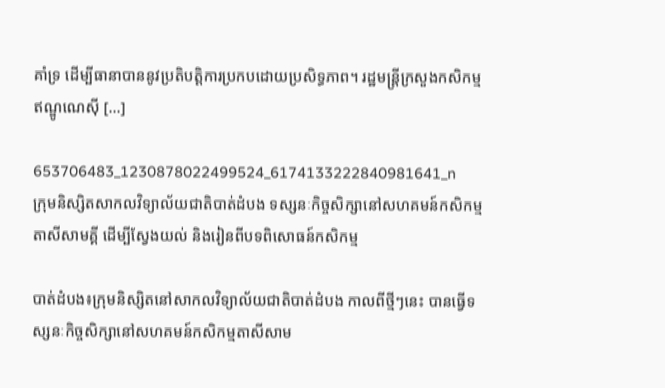គាំទ្រ ដើម្បីធានាបាននូវប្រតិបត្តិការប្រកបដោយប្រសិទ្ធភាព។ រដ្ឋមន្ត្រីក្រសួងកសិកម្ម ឥណ្ឌូណេស៊ី […]

653706483_1230878022499524_6174133222840981641_n
ក្រុមនិស្សិតសាកលវិទ្យាល័យជាតិបាត់ដំបង ទស្សនៈកិច្ចសិក្សានៅសហគមន៍កសិកម្មតាសីសាមគ្គី ដើម្បីស្វែងយល់ និងរៀនពីបទពិសោធន៍កសិកម្ម

បាត់ដំបង៖ក្រុមនិស្សិតនៅសាកលវិទ្យាល័យជាតិបាត់ដំបង កាលពីថ្មីៗនេះ បានធ្វើទស្សនៈកិច្ចសិក្សានៅសហគមន៍កសិកម្មតាសីសាម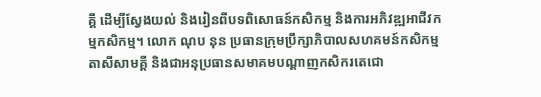គ្គី ដើម្បីស្វែងយល់ និងរៀនពីបទពិសោធន៍កសិកម្ម និងការអភិវឌ្ឍអាជីវកម្មកសិកម្ម។ លោក ណុប នុន ប្រធានក្រុមប្រឹក្សាភិបាលសហគមន៍កសិកម្មតាសីសាមគ្គី និងជាអនុប្រធានសមាគមបណ្តាញកសិករតេជោ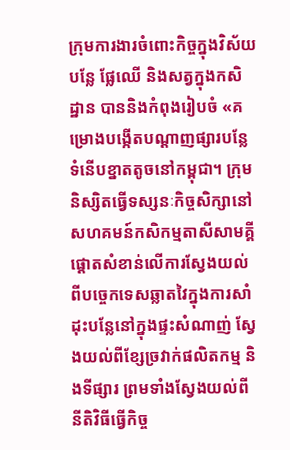ក្រុមការងារចំពោះកិច្ចក្នុងវិស័យបន្លែ ផ្លែឈើ និងសត្វក្នុងកសិដ្ឋាន បាននិងកំពុងរៀបចំ «គម្រោងបង្កើតបណ្តាញផ្សារបន្លែទំនើបខ្នាតតូចនៅកម្ពុជា។ ក្រុមនិស្សិតធ្វើទស្សនៈកិច្ចសិក្សានៅសហគមន៍កសិកម្មតាសីសាមគ្គី ផ្តោតសំខាន់លើការស្វែងយល់ពីបច្ចេកទេសឆ្លាតវៃក្នុងការសាំដុះបន្លែនៅក្នុងផ្ទះសំណាញ់ ស្វែងយល់ពីខ្សែច្រវាក់ផលិតកម្ម និងទីផ្សារ ព្រមទាំងស្វែងយល់ពីនីតិវិធីធ្វើកិច្ច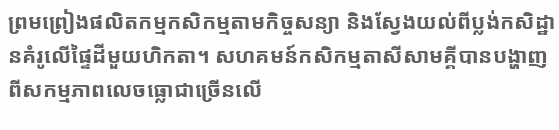ព្រមព្រៀងផលិតកម្មកសិកម្មតាមកិច្ចសន្យា និងស្វែងយល់ពីប្លង់កសិដ្ឋានគំរូលើផ្ទៃដីមួយហិកតា។ សហគមន៍កសិកម្មតាសីសាមគ្គីបានបង្ហាញពីសកម្មភាពលេចធ្លោជាច្រើនលើ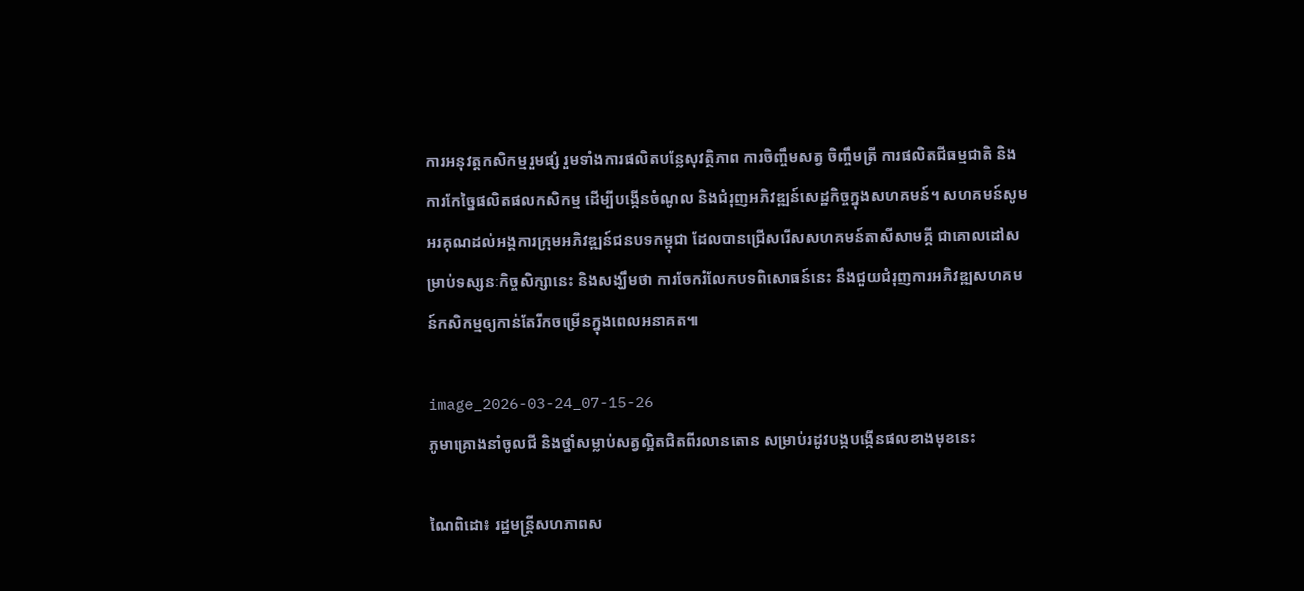ការអនុវត្តកសិកម្មរួមផ្សំ រួមទាំងការផលិតបន្លែសុវត្ថិភាព ការចិញ្ចឹមសត្វ ចិញ្ចឹមត្រី ការផលិតជីធម្មជាតិ និងការកែច្នៃផលិតផលកសិកម្ម ដើម្បីបង្កើនចំណូល និងជំរុញអភិវឌ្ឍន៍សេដ្ឋកិច្ចក្នុងសហគមន៍។ សហគមន៍សូមអរគុណដល់អង្គការក្រុមអភិវឌ្ឍន៍ជនបទកម្ពុជា ដែលបានជ្រើសរើសសហគមន៍តាសីសាមគ្គី ជាគោលដៅសម្រាប់ទស្សនៈកិច្ចសិក្សានេះ និងសង្ឃឹមថា ការចែករំលែកបទពិសោធន៍នេះ នឹងជួយជំរុញការអភិវឌ្ឍសហគមន៍កសិកម្មឲ្យកាន់តែរីកចម្រើនក្នុងពេលអនាគត៕

image_2026-03-24_07-15-26
ភូមាគ្រោងនាំចូលជី និងថ្នាំសម្លាប់សត្វល្អិតជិតពីរលានតោន សម្រាប់រដូវបង្កបង្កើនផលខាងមុខនេះ

ណៃពិដោ៖ រដ្ឋមន្ត្រីសហភាពស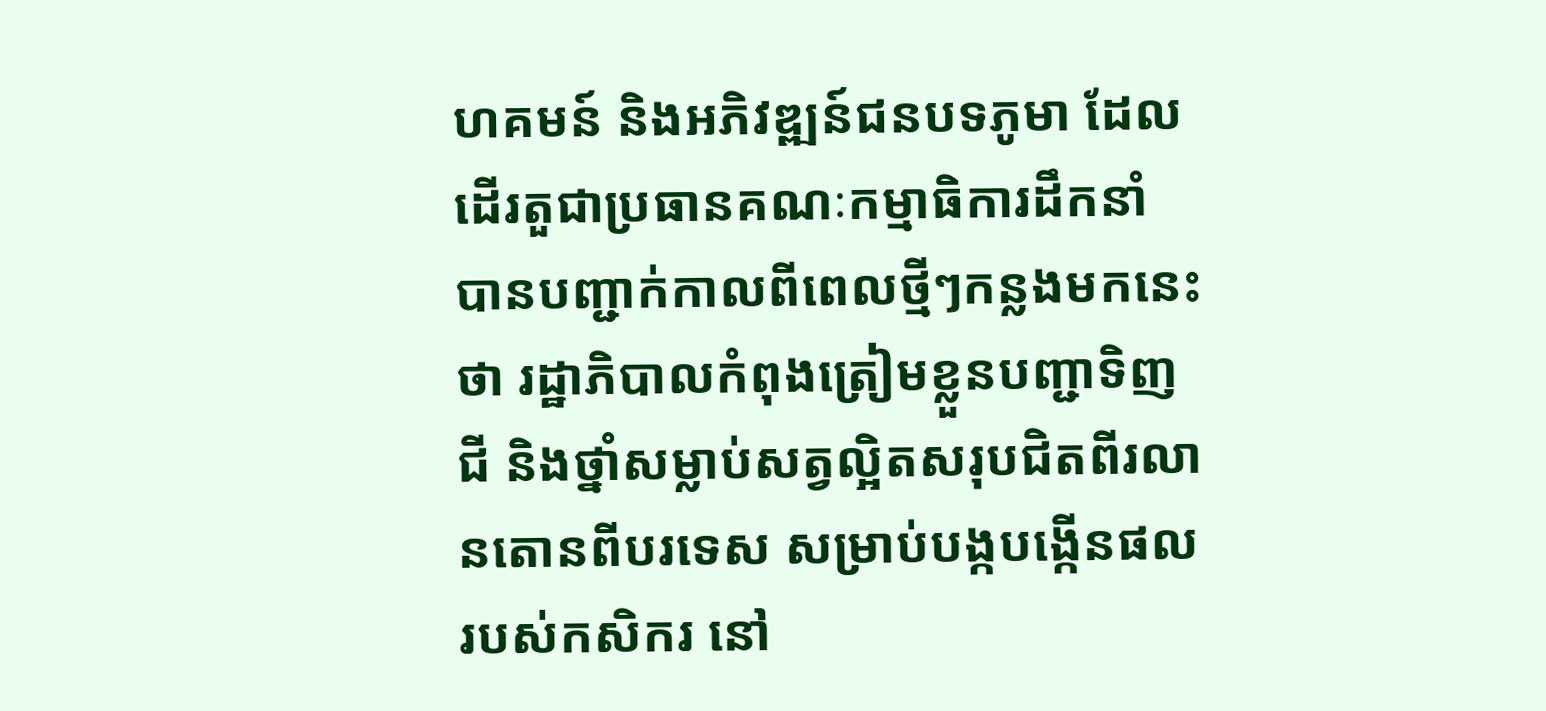ហគមន៍ និងអភិវឌ្ឍន៍ជនបទភូមា ដែលដើរតួជាប្រធានគណៈកម្មាធិការដឹកនាំ បានបញ្ជាក់កាលពីពេលថ្មីៗកន្លងមកនេះថា រដ្ឋាភិបាលកំពុងត្រៀមខ្លួនបញ្ជាទិញជី និងថ្នាំសម្លាប់សត្វល្អិតសរុបជិតពីរលានតោនពីបរទេស សម្រាប់បង្កបង្កើនផលរបស់កសិករ នៅ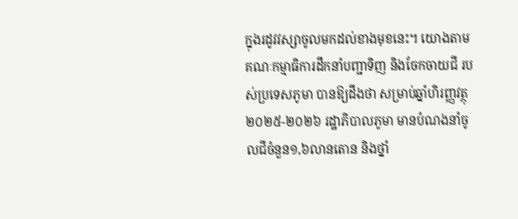ក្នុងរដូវវស្សាចូលមកដល់ខាងមុខនេះ។ យោងតាមគណៈកម្មាធិការដឹកនាំបញ្ជាទិញ និងចែកចាយជី របស់ប្រទេសភូមា បានឱ្យដឹងថា សម្រាប់ឆ្នាំហិរញ្ញវត្ថុ២០២៥-២០២៦ រដ្ឋាភិបាលភូមា មានបំណងនាំចូលជីចំនួន១,៦លានតោន និងថ្នាំ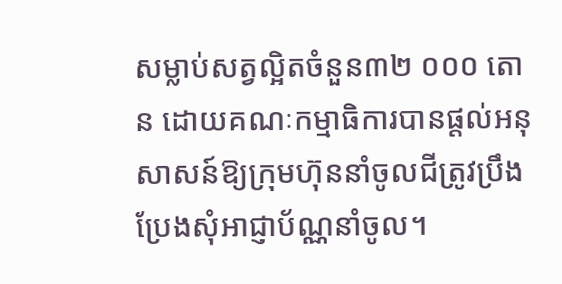សម្លាប់សត្វល្អិតចំនួន៣២ ០០០ តោន ដោយគណៈកម្មាធិការបានផ្តល់អនុសាសន៍ឱ្យក្រុមហ៊ុននាំចូលជីត្រូវប្រឹងប្រែងសុំអាជ្ញាប័ណ្ណនាំចូល។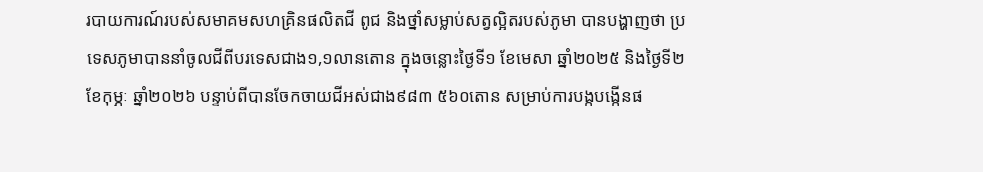របាយការណ៍របស់សមាគមសហគ្រិនផលិតជី ពូជ និងថ្នាំសម្លាប់សត្វល្អិតរបស់ភូមា បានបង្ហាញថា ប្រទេសភូមាបាននាំចូលជីពីបរទេសជាង១,១លានតោន ក្នុងចន្លោះថ្ងៃទី១ ខែមេសា ឆ្នាំ២០២៥ និងថ្ងៃទី២ ខែកុម្ភៈ ឆ្នាំ២០២៦ បន្ទាប់ពីបានចែកចាយជីអស់ជាង៩៨៣ ៥៦០តោន សម្រាប់ការបង្កបង្កើនផ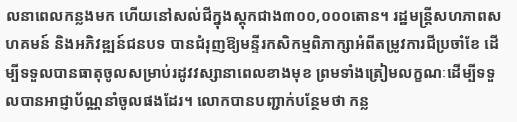លនាពេលកន្លងមក ហើយនៅសល់ជីក្នុងស្តុកជាង៣០០,០០០តោន។ រដ្ឋមន្ត្រីសហភាពសហគមន៍ និងអភិវឌ្ឍន៍ជនបទ បានជំរុញឱ្យមន្ទីរកសិកម្មពិភាក្សាអំពីតម្រូវការជីប្រចាំខែ ដើម្បីទទួលបានធាតុចូលសម្រាប់រដូវវស្សានាពេលខាងមុខ ព្រមទាំងត្រៀមលក្ខណៈដើម្បីទទួលបានអាជ្ញាប័ណ្ណនាំចូលផងដែរ។ លោកបានបញ្ជាក់បន្ថែមថា កន្ល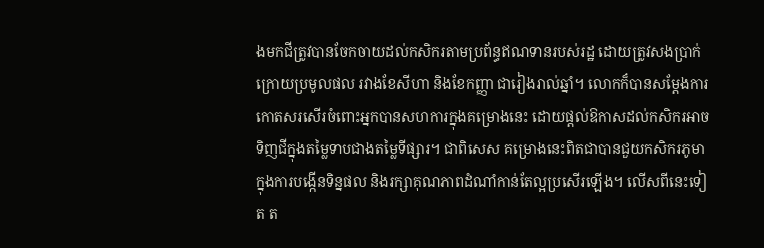ងមកជីត្រូវបានចែកចាយដល់កសិករតាមប្រព័ន្ធឥណទានរបស់រដ្ឋ ដោយត្រូវសងប្រាក់ក្រោយប្រមូលផល រវាងខែសីហា និងខែកញ្ញា ជារៀងរាល់ឆ្នាំ។ លោកក៏បានសម្តែងការកោតសរសើរចំពោះអ្នកបានសហការក្នុងគម្រោងនេះ ដោយផ្តល់ឱកាសដល់កសិករអាចទិញជីក្នុងតម្លៃទាបជាងតម្លៃទីផ្សារ។ ជាពិសេស គម្រោងនេះពិតជាបានជួយកសិករភូមាក្នុងការបង្កើនទិន្នផល និងរក្សាគុណភាពដំណាំកាន់តែល្អប្រសើរឡើង។ លើសពីនេះទៀត ត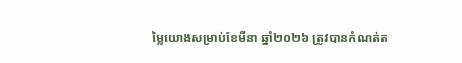ម្លៃយោងសម្រាប់ខែមីនា ឆ្នាំ២០២៦ ត្រូវបានកំណត់ត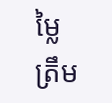ម្លៃត្រឹម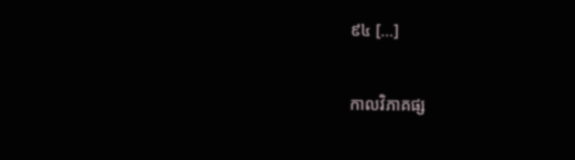៩៤ […]

កាលវិភាគផ្ស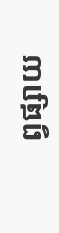ព្វផ្សាយ